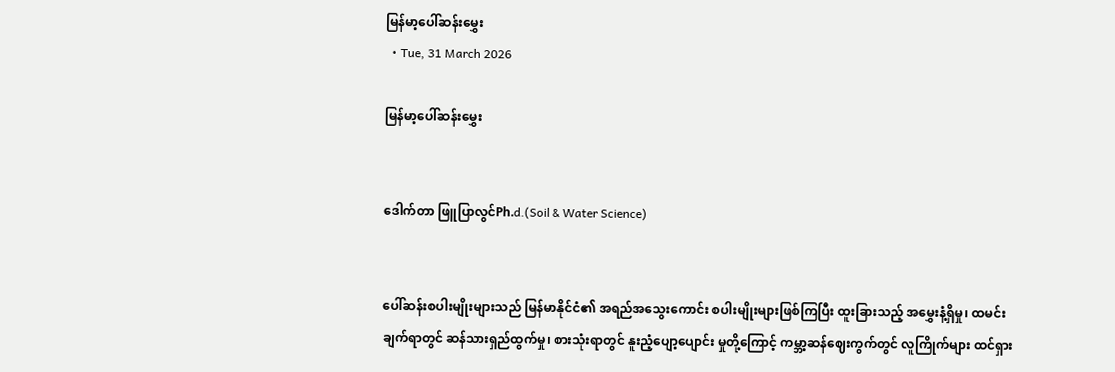မြန်မာ့ပေါ်ဆန်းမွှေး
  • Tue, 31 March 2026

မြန်မာ့ပေါ်ဆန်းမွှေး


ဒေါက်တာ ဖြူပြာလွင်Ph.d.(Soil & Water Science)


ပေါ်ဆန်းစပါးမျိုးများသည် မြန်မာနိုင်ငံ၏ အရည်အသွေးကောင်း စပါးမျိုးများဖြစ်ကြပြီး ထူးခြားသည့် အမွှေးနံ့ရှိမှု၊ ထမင်းချက်ရာတွင် ဆန်သားရှည်ထွက်မှု၊ စားသုံးရာတွင် နူးညံ့ပျော့ပျောင်း မှုတို့ကြောင့် ကမ္ဘာ့ဆန်ဈေးကွက်တွင် လူကြိုက်များ ထင်ရှား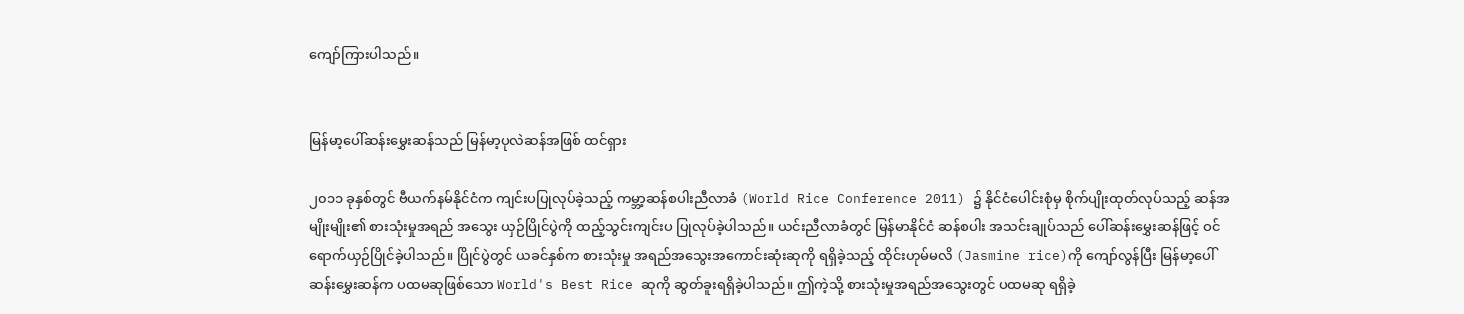ကျော်ကြားပါသည်။


မြန်မာ့ပေါ်ဆန်းမွှေးဆန်သည် မြန်မာ့ပုလဲဆန်အဖြစ် ထင်ရှား

၂၀၁၁ ခုနှစ်တွင် ဗီယက်နမ်နိုင်ငံက ကျင်းပပြုလုပ်ခဲ့သည့် ကမ္ဘာ့ဆန်စပါးညီလာခံ (World Rice Conference 2011) ၌ နိုင်ငံပေါင်းစုံမှ စိုက်ပျိုးထုတ်လုပ်သည့် ဆန်အမျိုးမျိုး၏ စားသုံးမှုအရည် အသွေး ယှဉ်ပြိုင်ပွဲကို ထည့်သွင်းကျင်းပ ပြုလုပ်ခဲ့ပါသည်။ ယင်းညီလာခံတွင် မြန်မာနိုင်ငံ ဆန်စပါး အသင်းချုပ်သည် ပေါ်ဆန်းမွှေးဆန်ဖြင့် ဝင်ရောက်ယှဉ်ပြိုင်ခဲ့ပါသည်။ ပြိုင်ပွဲတွင် ယခင်နှစ်က စားသုံးမှု အရည်အသွေးအကောင်းဆုံးဆုကို ရရှိခဲ့သည့် ထိုင်းဟုမ်မလိ (Jasmine rice)ကို ကျော်လွန်ပြီး မြန်မာ့ပေါ်ဆန်းမွှေးဆန်က ပထမဆုဖြစ်သော World's Best Rice ဆုကို ဆွတ်ခူးရရှိခဲ့ပါသည်။ ဤကဲ့သို့ စားသုံးမှုအရည်အသွေးတွင် ပထမဆု ရရှိခဲ့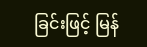ခြင်းဖြင့် မြန်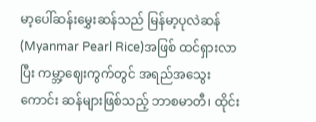မာ့ပေါ်ဆန်းမွှေးဆန်သည် မြန်မာ့ပုလဲဆန် (Myanmar Pearl Rice)အဖြစ် ထင်ရှားလာပြီး ကမ္ဘာ့ဈေးကွက်တွင် အရည်အသွေးကောင်း ဆန်များဖြစ်သည့် ဘာစမာတီ၊ ထိုင်း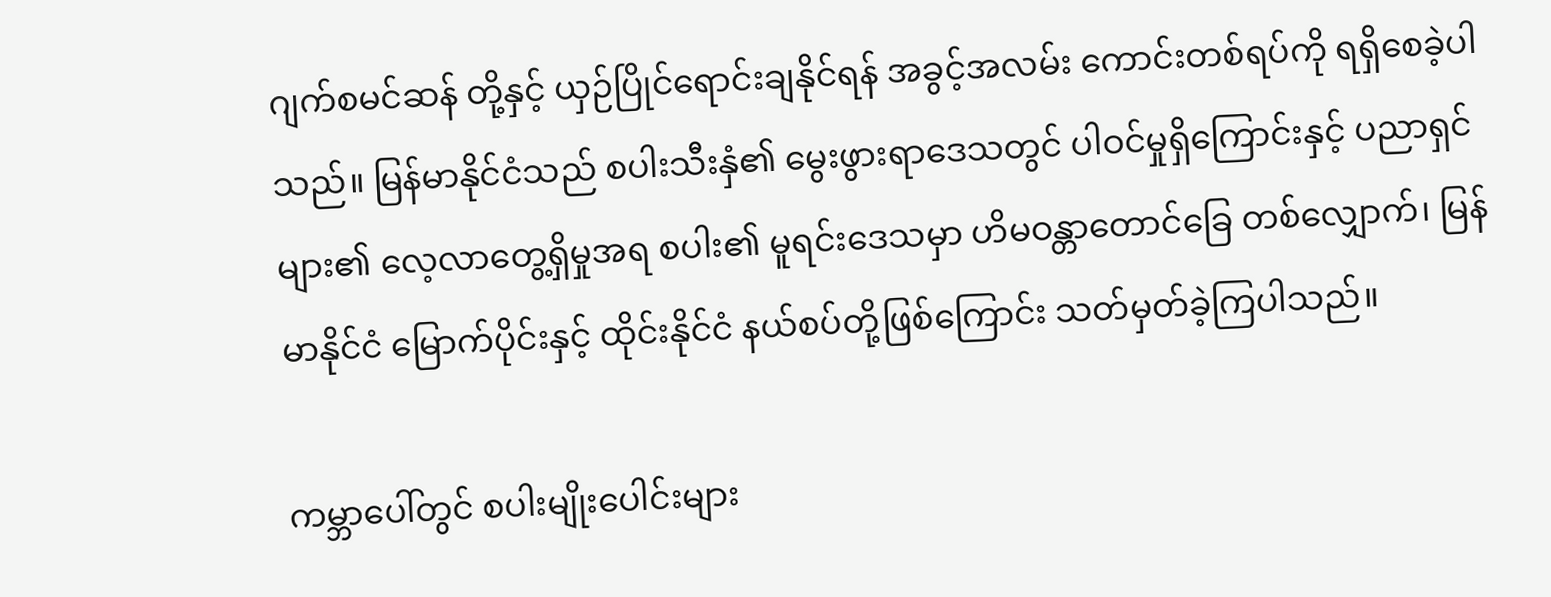ဂျက်စမင်ဆန် တို့နှင့် ယှဉ်ပြိုင်ရောင်းချနိုင်ရန် အခွင့်အလမ်း ကောင်းတစ်ရပ်ကို ရရှိစေခဲ့ပါသည်။ မြန်မာနိုင်ငံသည် စပါးသီးနှံ၏ မွေးဖွားရာဒေသတွင် ပါဝင်မှုရှိကြောင်းနှင့် ပညာရှင်များ၏ လေ့လာတွေ့ရှိမှုအရ စပါး၏ မူရင်းဒေသမှာ ဟိမဝန္တာတောင်ခြေ တစ်လျှောက်၊ မြန်မာနိုင်ငံ မြောက်ပိုင်းနှင့် ထိုင်းနိုင်ငံ နယ်စပ်တို့ဖြစ်ကြောင်း သတ်မှတ်ခဲ့ကြပါသည်။

ကမ္ဘာပေါ်တွင် စပါးမျိုးပေါင်းများ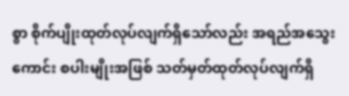စွာ စိုက်ပျိုးထုတ်လုပ်လျက်ရှိသော်လည်း အရည်အသွေးကောင်း စပါးမျိုးအဖြစ် သတ်မှတ်ထုတ်လုပ်လျက်ရှိ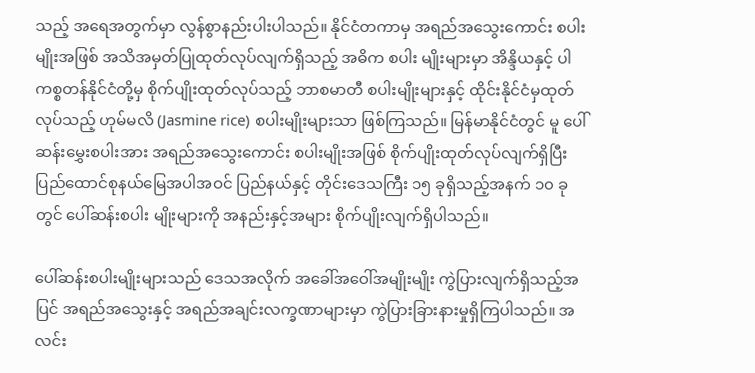သည့် အရေအတွက်မှာ လွန်စွာနည်းပါးပါသည်။ နိုင်ငံတကာမှ အရည်အသွေးကောင်း စပါးမျိုးအဖြစ် အသိအမှတ်ပြုထုတ်လုပ်လျက်ရှိသည့် အဓိက စပါး မျိုးများမှာ အိန္ဒိယနှင့် ပါကစ္စတန်နိုင်ငံတို့မှ စိုက်ပျိုးထုတ်လုပ်သည့် ဘာစမာတီ စပါးမျိုးများနှင့် ထိုင်းနိုင်ငံမှထုတ်လုပ်သည့် ဟုမ်မလိ (Jasmine rice) စပါးမျိုးများသာ ဖြစ်ကြသည်။ မြန်မာနိုင်ငံတွင် မူ ပေါ်ဆန်းမွှေးစပါးအား အရည်အသွေးကောင်း စပါးမျိုးအဖြစ် စိုက်ပျိုးထုတ်လုပ်လျက်ရှိပြီး ပြည်ထောင်စုနယ်မြေအပါအဝင် ပြည်နယ်နှင့် တိုင်းဒေသကြီး ၁၅ ခုရှိသည့်အနက် ၁၀ ခုတွင် ပေါ်ဆန်းစပါး မျိုးများကို အနည်းနှင့်အများ စိုက်ပျိုးလျက်ရှိပါသည်။

ပေါ်ဆန်းစပါးမျိုးများသည် ဒေသအလိုက် အခေါ်အဝေါ်အမျိုးမျိုး ကွဲပြားလျက်ရှိသည့်အပြင် အရည်အသွေးနှင့် အရည်အချင်းလက္ခဏာများမှာ ကွဲပြားခြားနားမှုရှိကြပါသည်။ အလင်း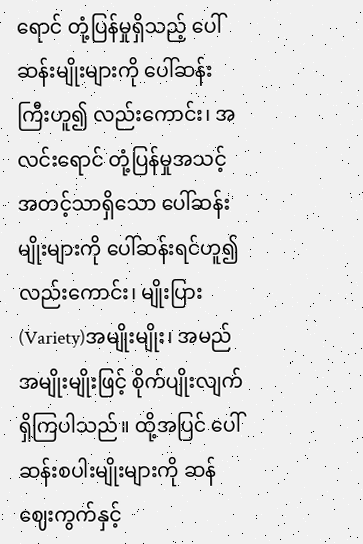ရောင် တုံ့ပြန်မှုရှိသည့် ပေါ်ဆန်းမျိုးများကို ပေါ်ဆန်းကြီးဟူ၍ လည်းကောင်း၊ အလင်းရောင် တုံ့ပြန်မှုအသင့် အတင့်သာရှိသော ပေါ်ဆန်းမျိုးများကို ပေါ်ဆန်းရင်ဟူ၍ လည်းကောင်း၊ မျိုးပြား(Variety)အမျိုးမျိုး၊ အမည်အမျိုးမျိုးဖြင့် စိုက်ပျိုးလျက်ရှိကြပါသည်။ ထို့အပြင် ပေါ်ဆန်းစပါးမျိုးများကို ဆန်ဈေးကွက်နှင့်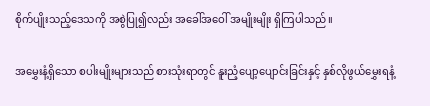စိုက်ပျိုးသည့်ဒေသကို အစွဲပြု၍လည်း အခေါ်အဝေါ် အမျိုးမျိုး ရှိကြပါသည်။

အမွှေးနံ့ရှိသော စပါးမျိုးများသည် စားသုံးရာတွင် နူးညံ့ပျော့ပျောင်းခြင်းနှင့် နှစ်လိုဖွယ်မွှေးရနံ့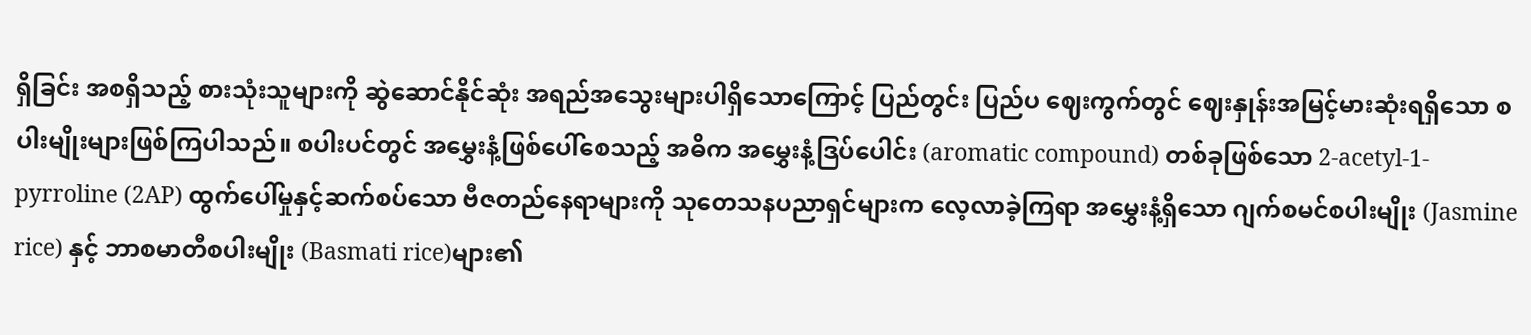ရှိခြင်း အစရှိသည့် စားသုံးသူများကို ဆွဲဆောင်နိုင်ဆုံး အရည်အသွေးများပါရှိသောကြောင့် ပြည်တွင်း ပြည်ပ ဈေးကွက်တွင် ဈေးနှုန်းအမြင့်မားဆုံးရရှိသော စပါးမျိုးများဖြစ်ကြပါသည်။ စပါးပင်တွင် အမွှေးနံ့ဖြစ်ပေါ်စေသည့် အဓိက အမွှေးနံ့ဒြပ်ပေါင်း (aromatic compound) တစ်ခုဖြစ်သော 2-acetyl-1-pyrroline (2AP) ထွက်ပေါ်မှုနှင့်ဆက်စပ်သော ဗီဇတည်နေရာများကို သုတေသနပညာရှင်များက လေ့လာခဲ့ကြရာ အမွှေးနံ့ရှိသော ဂျက်စမင်စပါးမျိုး (Jasmine rice) နှင့် ဘာစမာတီစပါးမျိုး (Basmati rice)များ၏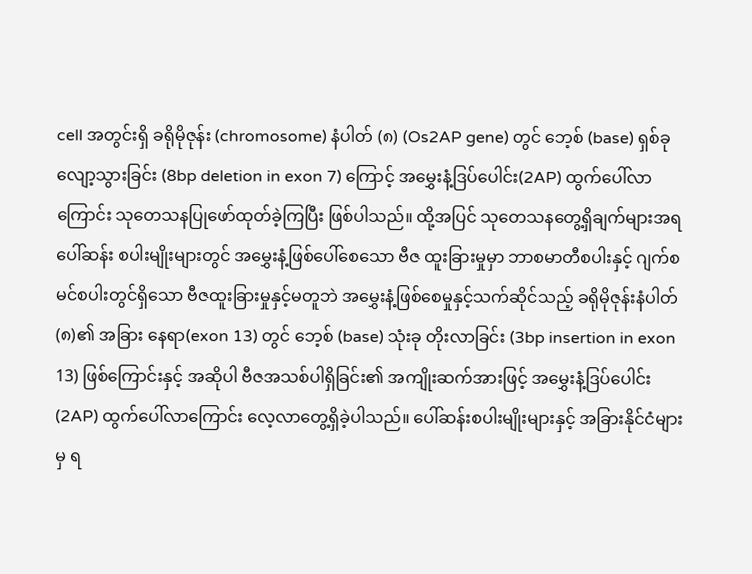cell အတွင်းရှိ ခရိုမိုဇုန်း (chromosome) နံပါတ် (၈) (Os2AP gene) တွင် ဘေ့စ် (base) ရှစ်ခု လျော့သွားခြင်း (8bp deletion in exon 7) ကြောင့် အမွှေးနံ့ဒြပ်ပေါင်း(2AP) ထွက်ပေါ်လာကြောင်း သုတေသနပြုဖော်ထုတ်ခဲ့ကြပြီး ဖြစ်ပါသည်။ ထို့အပြင် သုတေသနတွေ့ရှိချက်များအရ ပေါ်ဆန်း စပါးမျိုးများတွင် အမွှေးနံ့ဖြစ်ပေါ်စေသော ဗီဇ ထူးခြားမှုမှာ ဘာစမာတီစပါးနှင့် ဂျက်စမင်စပါးတွင်ရှိသော ဗီဇထူးခြားမှုနှင့်မတူဘဲ အမွှေးနံ့ဖြစ်စေမှုနှင့်သက်ဆိုင်သည့် ခရိုမိုဇုန်းနံပါတ်(၈)၏ အခြား နေရာ(exon 13) တွင် ဘေ့စ် (base) သုံးခု တိုးလာခြင်း (3bp insertion in exon 13) ဖြစ်ကြောင်းနှင့် အဆိုပါ ဗီဇအသစ်ပါရှိခြင်း၏ အကျိုးဆက်အားဖြင့် အမွှေးနံ့ဒြပ်ပေါင်း(2AP) ထွက်ပေါ်လာကြောင်း လေ့လာတွေ့ရှိခဲ့ပါသည်။ ပေါ်ဆန်းစပါးမျိုးများနှင့် အခြားနိုင်ငံများမှ ရ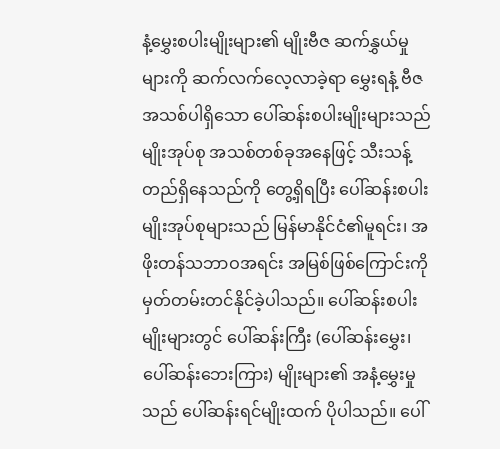နံ့မွှေးစပါးမျိုးများ၏ မျိုးဗီဇ ဆက်နွှယ်မှုများကို ဆက်လက်လေ့လာခဲ့ရာ မွှေးရနံ့ ဗီဇအသစ်ပါရှိသော ပေါ်ဆန်းစပါးမျိုးများသည် မျိုးအုပ်စု အသစ်တစ်ခုအနေဖြင့် သီးသန့်တည်ရှိနေသည်ကို တွေ့ရှိရပြီး ပေါ်ဆန်းစပါးမျိုးအုပ်စုများသည် မြန်မာနိုင်ငံ၏မူရင်း၊ အဖိုးတန်သဘာဝအရင်း အမြစ်ဖြစ်ကြောင်းကို မှတ်တမ်းတင်နိုင်ခဲ့ပါသည်။ ပေါ်ဆန်းစပါးမျိုးများတွင် ပေါ်ဆန်းကြီး (ပေါ်ဆန်းမွှေး၊ ပေါ်ဆန်းဘေးကြား) မျိုးများ၏ အနံ့မွှေးမှုသည် ပေါ်ဆန်းရင်မျိုးထက် ပိုပါသည်။ ပေါ်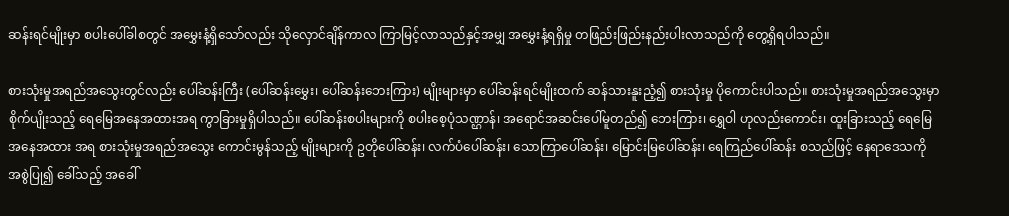ဆန်းရင်မျိုးမှာ စပါးပေါ်ခါစတွင် အမွှေးနံ့ရှိသော်လည်း သိုလှောင်ချိန်ကာလ ကြာမြင့်လာသည်နှင့်အမျှ အမွှေးနံ့ရရှိမှု တဖြည်းဖြည်းနည်းပါးလာသည်ကို တွေ့ရှိရပါသည်။

စားသုံးမှုအရည်အသွေးတွင်လည်း ပေါ်ဆန်းကြီး (ပေါ်ဆန်းမွှေး၊ ပေါ်ဆန်းဘေးကြား) မျိုးများမှာ ပေါ်ဆန်းရင်မျိုးထက် ဆန်သားနူးညံ့၍ စားသုံးမှု ပိုကောင်းပါသည်။ စားသုံးမှုအရည်အသွေးမှာ စိုက်ပျိုးသည့် ရေမြေအနေအထားအရ ကွာခြားမှုရှိပါသည်။ ပေါ်ဆန်းစပါးများကို စပါးစေ့ပုံသဏ္ဌာန်၊ အရောင်အဆင်းပေါ်မူတည်၍ ဘေးကြား၊ ရွှေဝါ ဟုလည်းကောင်း၊ ထူးခြားသည့် ရေမြေအနေအထား အရ စားသုံးမှုအရည်အသွေး ကောင်းမွန်သည့် မျိုးများကို ဥတိုပေါ်ဆန်း၊ လက်ပံပေါ်ဆန်း၊ သောကြာပေါ်ဆန်း၊ မြောင်းမြပေါ်ဆန်း၊ ရေကြည်ပေါ်ဆန်း စသည်ဖြင့် နေရာဒေသကို အစွဲပြု၍ ခေါ်သည့် အခေါ်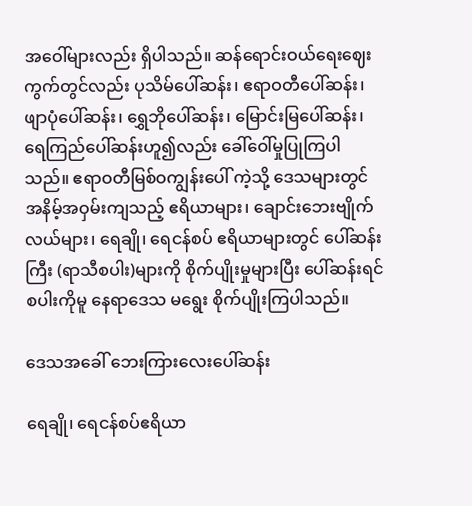အဝေါ်များလည်း ရှိပါသည်။ ဆန်ရောင်းဝယ်ရေးဈေးကွက်တွင်လည်း ပုသိမ်ပေါ်ဆန်း၊ ဧရာဝတီပေါ်ဆန်း၊ ဖျာပုံပေါ်ဆန်း၊ ရွှေဘိုပေါ်ဆန်း၊ မြောင်းမြပေါ်ဆန်း၊ ရေကြည်ပေါ်ဆန်းဟူ၍လည်း ခေါ်ဝေါ်မှုပြုကြပါသည်။ ဧရာဝတီမြစ်ဝကျွန်းပေါ် ကဲ့သို့ ဒေသများတွင် အနိမ့်အဝှမ်းကျသည့် ဧရိယာများ၊ ချောင်းဘေးဗျိုက်လယ်များ၊ ရေချို၊ ရေငန်စပ် ဧရိယာများတွင် ပေါ်ဆန်းကြီး (ရာသီစပါး)များကို စိုက်ပျိုးမှုများပြီး ပေါ်ဆန်းရင်စပါးကိုမူ နေရာဒေသ မရွေး စိုက်ပျိုးကြပါသည်။

ဒေသအခေါ် ဘေးကြားလေးပေါ်ဆန်း

ရေချို၊ ရေငန်စပ်ဧရိယာ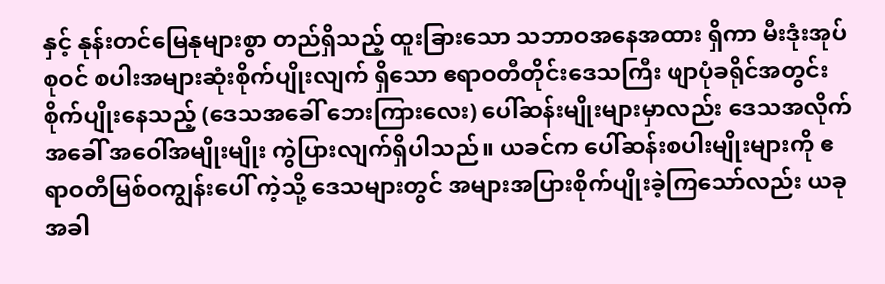နှင့် နုန်းတင်မြေနုများစွာ တည်ရှိသည့် ထူးခြားသော သဘာဝအနေအထား ရှိကာ မီးဒုံးအုပ်စုဝင် စပါးအများဆုံးစိုက်ပျိုးလျက် ရှိသော ဧရာဝတီတိုင်းဒေသကြီး ဖျာပုံခရိုင်အတွင်း စိုက်ပျိုးနေသည့် (ဒေသအခေါ် ဘေးကြားလေး) ပေါ်ဆန်းမျိုးများမှာလည်း ဒေသအလိုက် အခေါ် အဝေါ်အမျိုးမျိုး ကွဲပြားလျက်ရှိပါသည်။ ယခင်က ပေါ်ဆန်းစပါးမျိုးများကို ဧရာဝတီမြစ်ဝကျွန်းပေါ် ကဲ့သို့ ဒေသများတွင် အများအပြားစိုက်ပျိုးခဲ့ကြသော်လည်း ယခုအခါ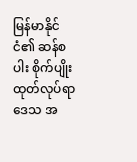မြန်မာနိုင်ငံ၏ ဆန်စပါး စိုက်ပျိုးထုတ်လုပ်ရာဒေသ အ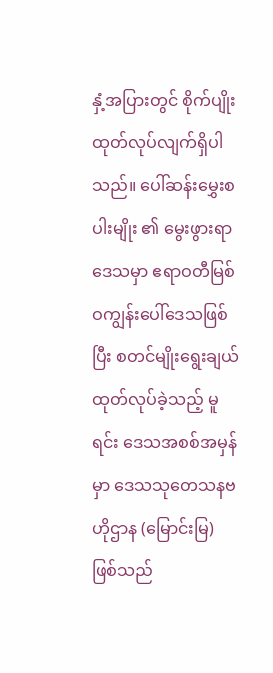နှံ့အပြားတွင် စိုက်ပျိုး ထုတ်လုပ်လျက်ရှိပါသည်။ ပေါ်ဆန်းမွှေးစပါးမျိုး ၏ မွေးဖွားရာဒေသမှာ ဧရာဝတီမြစ်ဝကျွန်းပေါ်ဒေသဖြစ်ပြီး စတင်မျိုးရွေးချယ်ထုတ်လုပ်ခဲ့သည့် မူရင်း ဒေသအစစ်အမှန်မှာ ဒေသသုတေသနဗဟိုဌာန (မြောင်းမြ) ဖြစ်သည်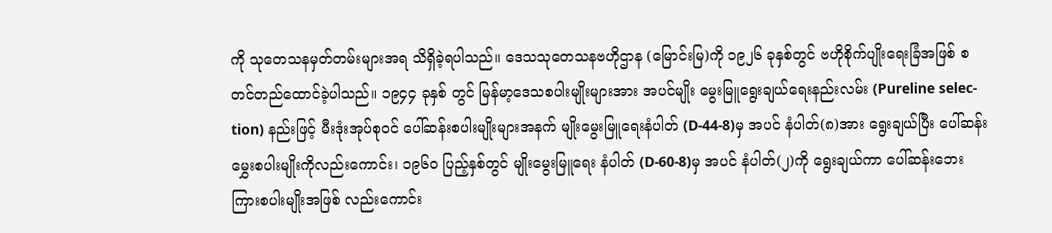ကို သုတေသနမှတ်တမ်းများအရ သိရှိခဲ့ရပါသည်။ ဒေသသုတေသနဗဟိုဌာန (မြောင်းမြ)ကို ၁၉၂၆ ခုနှစ်တွင် ဗဟိုစိုက်ပျိုးရေးခြံအဖြစ် စတင်တည်ထောင်ခဲ့ပါသည်။ ၁၉၄၄ ခုနှစ် တွင် မြန်မာ့ဒေသစပါးမျိုးများအား အပင်မျိုး မွေးမြူရွေးချယ်ရေးနည်းလမ်း (Pureline selec-tion) နည်းဖြင့် မီးဒုံးအုပ်စုဝင် ပေါ်ဆန်းစပါးမျိုးများအနက် မျိုးမွေးမြူရေးနံပါတ် (D-44-8)မှ အပင် နံပါတ်(၈)အား ရွေးချယ်ပြီး ပေါ်ဆန်းမွှေးစပါးမျိုးကိုလည်းကောင်း၊ ၁၉၆၀ ပြည့်နှစ်တွင် မျိုးမွေးမြူရေး နံပါတ် (D-60-8)မှ အပင် နံပါတ်(၂)ကို ရွေးချယ်ကာ ပေါ်ဆန်းဘေးကြားစပါးမျိုးအဖြစ် လည်းကောင်း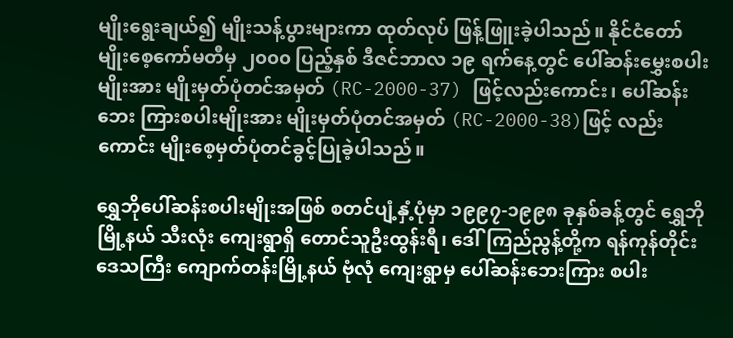မျိုးရွေးချယ်၍ မျိုးသန့်ပွားများကာ ထုတ်လုပ် ဖြန့်ဖြူးခဲ့ပါသည်။ နိုင်ငံတော်မျိုးစေ့ကော်မတီမှ ၂၀၀၀ ပြည့်နှစ် ဒီဇင်ဘာလ ၁၉ ရက်နေ့တွင် ပေါ်ဆန်းမွှေးစပါးမျိုးအား မျိုးမှတ်ပုံတင်အမှတ် (RC-2000-37) ဖြင့်လည်းကောင်း၊ ပေါ်ဆန်းဘေး ကြားစပါးမျိုးအား မျိုးမှတ်ပုံတင်အမှတ် (RC-2000-38)ဖြင့် လည်းကောင်း မျိုးစေ့မှတ်ပုံတင်ခွင့်ပြုခဲ့ပါသည်။

ရွှေဘိုပေါ်ဆန်းစပါးမျိုးအဖြစ် စတင်ပျံ့နှံ့ပုံမှာ ၁၉၉၇-၁၉၉၈ ခုနှစ်ခန့်တွင် ရွှေဘိုမြို့နယ် သီးလုံး ကျေးရွာရှိ တောင်သူဦးထွန်းရီ၊ ဒေါ်ကြည်ညွန့်တို့က ရန်ကုန်တိုင်းဒေသကြီး ကျောက်တန်းမြို့နယ် ဗုံလုံ ကျေးရွာမှ ပေါ်ဆန်းဘေးကြား စပါး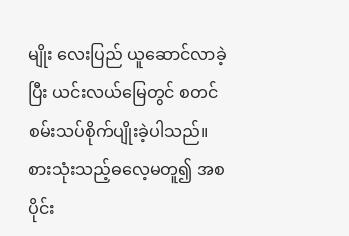မျိုး လေးပြည် ယူဆောင်လာခဲ့ပြီး ယင်းလယ်မြေတွင် စတင် စမ်းသပ်စိုက်ပျိုးခဲ့ပါသည်။ စားသုံးသည့်ဓလေ့မတူ၍ အစပိုင်း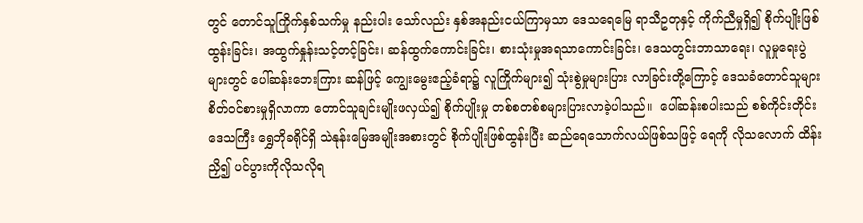တွင် တောင်သူကြိုက်နှစ်သက်မှု နည်းပါး သော်လည်း နှစ်အနည်းငယ်ကြာမှသာ ဒေသရေမြေ ရာသီဥတုနှင့် ကိုက်ညီမှုရှိ၍ စိုက်ပျိုးဖြစ်ထွန်းခြင်း၊ အထွက်နှုန်းသင့်တင့်ခြင်း၊ ဆန်ထွက်ကောင်းခြင်း၊ စားသုံးမှုအရသာကောင်းခြင်း၊ ဒေသတွင်းဘာသာရေး၊ လူမှုရေးပွဲများတွင် ပေါ်ဆန်းဘေးကြား ဆန်ဖြင့် ကျွေးမွေးဧည့်ခံရာ၌ လူကြိုက်များ၍ သုံးစွဲမှုများပြား လာခြင်းတို့ကြောင့် ဒေသခံတောင်သူများ စိတ်ဝင်စားမှုရှိလာကာ တောင်သူချင်းမျိုးဖလှယ်၍ စိုက်ပျိုးမှု တစ်စတစ်စများပြားလာခဲ့ပါသည်။  ပေါ်ဆန်းစပါးသည် စစ်ကိုင်းတိုင်းဒေသကြီး ရွှေဘိုခရိုင်ရှိ သဲနုန်းမြေအမျိုးအစားတွင် စိုက်ပျိုးဖြစ်ထွန်းပြီး ဆည်ရေသောက်လယ်ဖြစ်သဖြင့် ရေကို လိုသလောက် ထိန်းညှိ၍ ပင်ပွားကိုလိုသလိုရ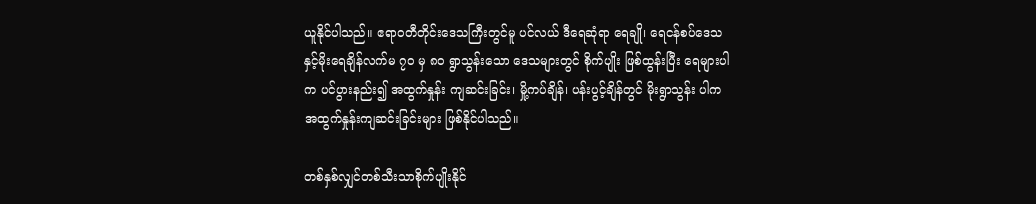ယူနိုင်ပါသည်။ ဧရာဝတီတိုင်းဒေသကြီးတွင်မူ ပင်လယ် ဒီရေဆုံရာ ရေချို၊ ရေငန်စပ်ဒေသနှင့်မိုးရေချိန်လက်မ ၇၀ မှ ၈၀ ရွာသွန်းသော ဒေသများတွင် စိုက်ပျိုး ဖြစ်ထွန်းပြီး ရေများပါက ပင်ပွားနည်း၍ အထွက်နှုန်း ကျဆင်းခြင်း၊ မှို့ကပ်ချိန်၊ ပန်းပွင့်ချိန်တွင် မိုးရွာသွန်း ပါက အထွက်နှုန်းကျဆင်းခြင်းများ ဖြစ်နိုင်ပါသည်။

တစ်နှစ်လျှင်တစ်သီးသာစိုက်ပျိုးနိုင်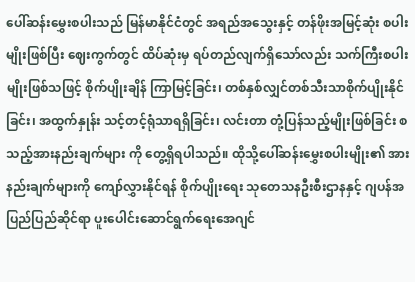ပေါ်ဆန်းမွှေးစပါးသည် မြန်မာနိုင်ငံတွင် အရည်အသွေးနှင့် တန်ဖိုးအမြင့်ဆုံး စပါးမျိုးဖြစ်ပြီး ဈေးကွက်တွင် ထိပ်ဆုံးမှ ရပ်တည်လျက်ရှိသော်လည်း သက်ကြီးစပါးမျိုးဖြစ်သဖြင့် စိုက်ပျိုးချိန် ကြာမြင့်ခြင်း၊ တစ်နှစ်လျှင်တစ်သီးသာစိုက်ပျိုးနိုင်ခြင်း၊ အထွက်နှုန်း သင့်တင့်ရုံသာရရှိခြင်း၊ လင်းတာ တုံ့ပြန်သည့်မျိုးဖြစ်ခြင်း စသည့်အားနည်းချက်များ ကို တွေ့ရှိရပါသည်။ ထိုသို့ပေါ်ဆန်းမွှေးစပါးမျိုး၏ အားနည်းချက်များကို ကျော်လွှားနိုင်ရန် စိုက်ပျိုးရေး သုတေသနဦးစီးဌာနနှင့် ဂျပန်အပြည်ပြည်ဆိုင်ရာ ပူးပေါင်းဆောင်ရွက်ရေးအေဂျင်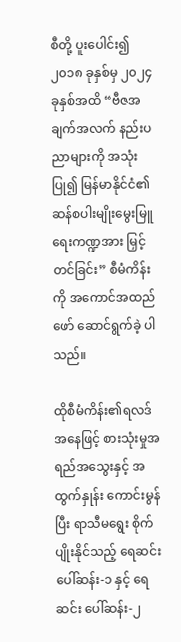စီတို့ ပူးပေါင်း၍ ၂၀၁၈ ခုနှစ်မှ ၂၀၂၄ ခုနှစ်အထိ “ဗီဇအချက်အလက် နည်းပညာများကို အသုံးပြု၍ မြန်မာနိုင်ငံ၏ ဆန်စပါးမျိုးမွေးမြူရေးကဏ္ဍအား မြှင့်တင်ခြင်း” စီမံကိန်းကို အကောင်အထည်ဖော် ဆောင်ရွက်ခဲ့ ပါသည်။

ထိုစီမံကိန်း၏ရလဒ်အနေဖြင့် စားသုံးမှုအရည်အသွေးနှင့် အထွက်နှုန်း ကောင်းမွန်ပြီး ရာသီမရွေး စိုက်ပျိုးနိုင်သည့် ရေဆင်းပေါ်ဆန်း-၁ နှင့် ရေဆင်း ပေါ်ဆန်း-၂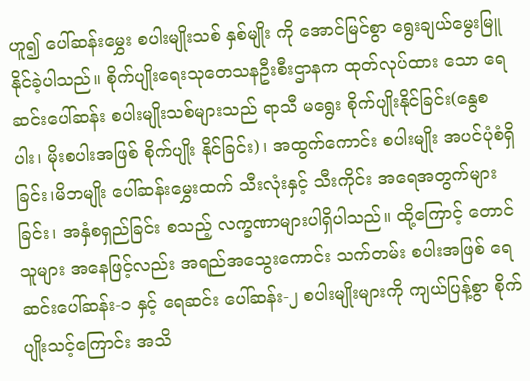ဟူ၍ ပေါ်ဆန်းမွှေး စပါးမျိုးသစ် နှစ်မျိုး ကို အောင်မြင်စွာ ရွေးချယ်မွေးမြူနိုင်ခဲ့ပါသည်။ စိုက်ပျိုးရေးသုတေသနဦးစီးဌာနက ထုတ်လုပ်ထား သော ရေဆင်းပေါ်ဆန်း စပါးမျိုးသစ်များသည် ရာသီ မရွေး စိုက်ပျိုးနိုင်ခြင်း(နွေစပါး၊ မိုးစပါးအဖြစ် စိုက်ပျိုး နိုင်ခြင်း)၊ အထွက်ကောင်း စပါးမျိုး အပင်ပုံစံရှိခြင်း၊မိဘမျိုး ပေါ်ဆန်းမွှေးထက် သီးလုံးနှင့် သီးကိုင်း အရေအတွက်များခြင်း၊ အနှံစရှည်ခြင်း စသည့် လက္ခဏာများပါရှိပါသည်။ ထို့ကြောင့် တောင်သူများ အနေဖြင့်လည်း အရည်အသွေးကောင်း သက်တမ်း စပါးအဖြစ် ရေဆင်းပေါ်ဆန်း-၁ နှင့် ရေဆင်း ပေါ်ဆန်း-၂ စပါးမျိုးများကို ကျယ်ပြန့်စွာ စိုက်ပျိုးသင့်ကြောင်း အသိ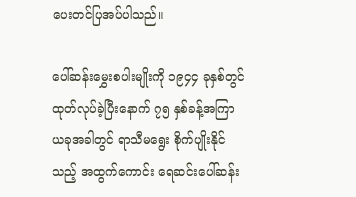ပေးတင်ပြအပ်ပါသည်။

ပေါ်ဆန်းမွှေးစပါးမျိုးကို ၁၉၄၄ ခုနှစ်တွင် ထုတ်လုပ်ခဲ့ပြီးနောက် ၇၅ နှစ်ခန့်အကြာ ယခုအခါတွင် ရာသီမရွေး စိုက်ပျိုးနိုင်သည့် အထွက်ကောင်း ရေဆင်းပေါ်ဆန်း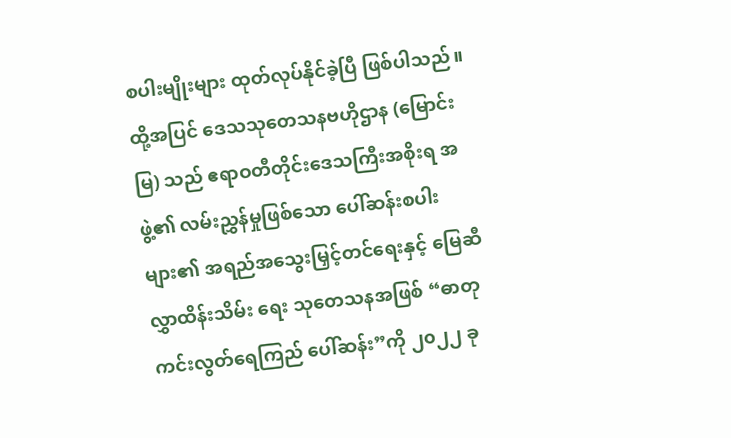စပါးမျိုးများ ထုတ်လုပ်နိုင်ခဲ့ပြီ ဖြစ်ပါသည်။ ထို့အပြင် ဒေသသုတေသနဗဟိုဌာန (မြောင်းမြ) သည် ဧရာဝတီတိုင်းဒေသကြီးအစိုးရ အဖွဲ့၏ လမ်းညွှန်မှုဖြစ်သော ပေါ်ဆန်းစပါးများ၏ အရည်အသွေးမြှင့်တင်ရေးနှင့် မြေဆီလွှာထိန်းသိမ်း ရေး သုတေသနအဖြစ် “ဓာတုကင်းလွတ်ရေကြည် ပေါ်ဆန်း”ကို ၂၀၂၂ ခု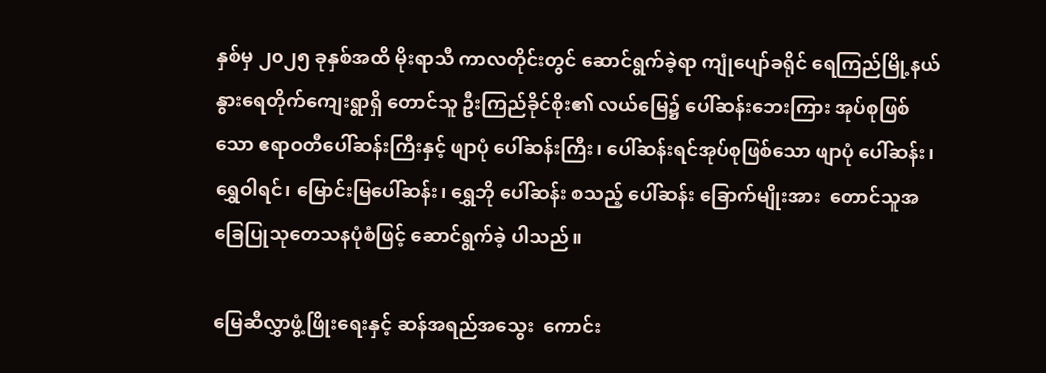နှစ်မှ ၂၀၂၅ ခုနှစ်အထိ မိုးရာသီ ကာလတိုင်းတွင် ဆောင်ရွက်ခဲ့ရာ ကျုံပျော်ခရိုင် ရေကြည်မြို့နယ် နွားရေတိုက်ကျေးရွာရှိ တောင်သူ ဦးကြည်ခိုင်စိုး၏ လယ်မြေ၌ ပေါ်ဆန်းဘေးကြား အုပ်စုဖြစ်သော ဧရာဝတီပေါ်ဆန်းကြီးနှင့် ဖျာပုံ ပေါ်ဆန်းကြီး၊ ပေါ်ဆန်းရင်အုပ်စုဖြစ်သော ဖျာပုံ ပေါ်ဆန်း၊ ရွှေဝါရင်၊ မြောင်းမြပေါ်ဆန်း၊ ရွှေဘို ပေါ်ဆန်း စသည့် ပေါ်ဆန်း ခြောက်မျိုးအား  တောင်သူအခြေပြုသုတေသနပုံစံဖြင့် ဆောင်ရွက်ခဲ့ ပါသည်။

မြေဆီလွှာဖွံ့ဖြိုးရေးနှင့် ဆန်အရည်အသွေး  ကောင်း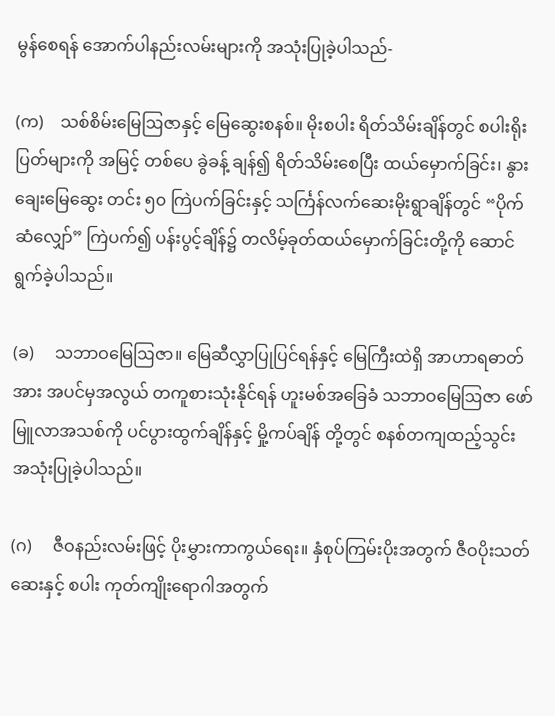မွန်စေရန် အောက်ပါနည်းလမ်းများကို အသုံးပြုခဲ့ပါသည်-

(က)    သစ်စိမ်းမြေဩဇာနှင့် မြေဆွေးစနစ်။ မိုးစပါး ရိတ်သိမ်းချိန်တွင် စပါးရိုးပြတ်များကို အမြင့် တစ်ပေ ခွဲခန့် ချန်၍ ရိတ်သိမ်းစေပြီး ထယ်မှောက်ခြင်း၊ နွားချေးမြေဆွေး တင်း ၅၀ ကြဲပက်ခြင်းနှင့် သင်္ကြန်လက်ဆေးမိုးရွာချိန်တွင် “ပိုက်ဆံလျှော်” ကြဲပက်၍ ပန်းပွင့်ချိန်၌ တလိမ့်ခုတ်ထယ်မှောက်ခြင်းတို့ကို ဆောင်ရွက်ခဲ့ပါသည်။

(ခ)     သဘာဝမြေဩဇာ။ မြေဆီလွှာပြုပြင်ရန်နှင့် မြေကြီးထဲရှိ အာဟာရဓာတ်အား အပင်မှအလွယ် တကူစားသုံးနိုင်ရန် ဟူးမစ်အခြေခံ သဘာဝမြေဩဇာ ဖော်မြူလာအသစ်ကို ပင်ပွားထွက်ချိန်နှင့် မှို့ကပ်ချိန် တို့တွင် စနစ်တကျထည့်သွင်း အသုံးပြုခဲ့ပါသည်။

(ဂ)     ဇီဝနည်းလမ်းဖြင့် ပိုးမွှားကာကွယ်ရေး။ နှံစုပ်ကြမ်းပိုးအတွက် ဇီဝပိုးသတ်ဆေးနှင့် စပါး ကုတ်ကျိုးရောဂါအတွက်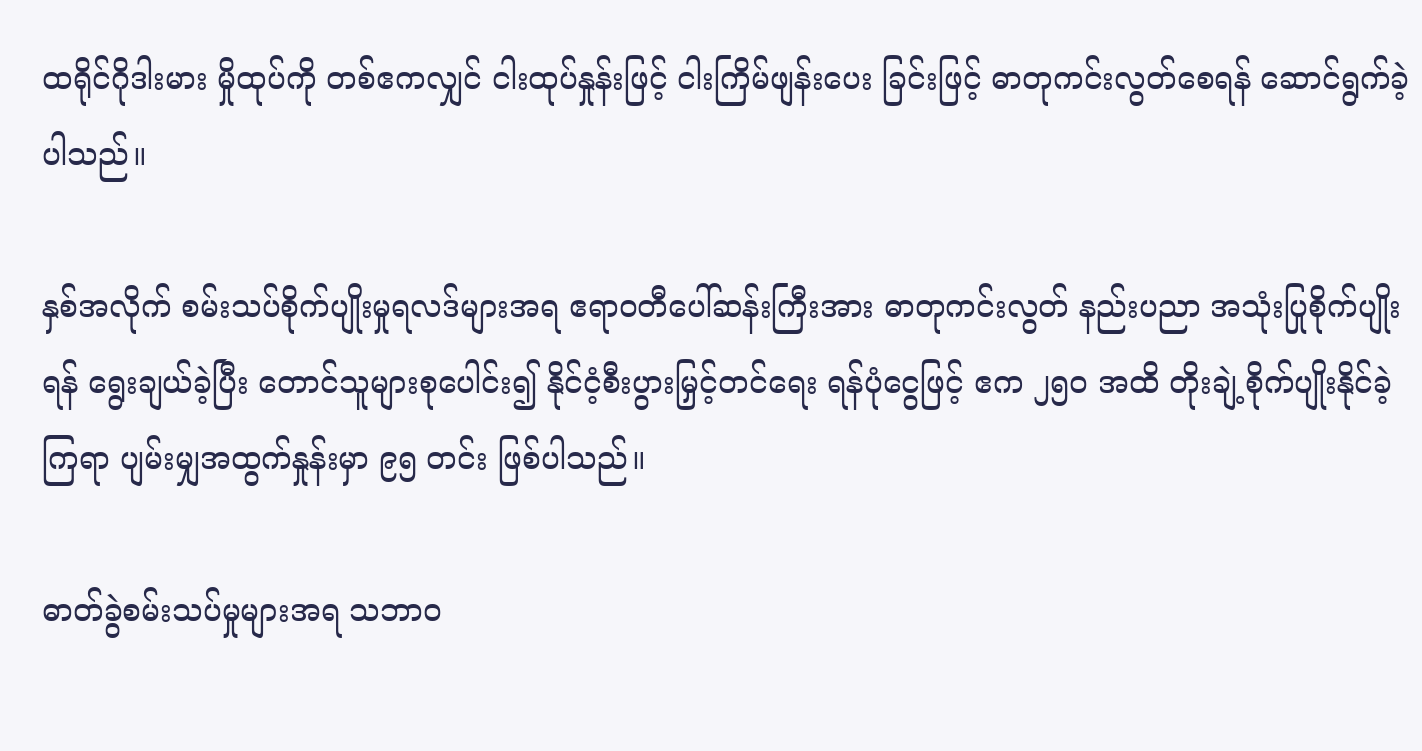ထရိုင်ဂိုဒါးမား မှိုထုပ်ကို တစ်ဧကလျှင် ငါးထုပ်နှုန်းဖြင့် ငါးကြိမ်ဖျန်းပေး ခြင်းဖြင့် ဓာတုကင်းလွတ်စေရန် ဆောင်ရွက်ခဲ့ပါသည်။

နှစ်အလိုက် စမ်းသပ်စိုက်ပျိုးမှုရလဒ်များအရ ဧရာဝတီပေါ်ဆန်းကြီးအား ဓာတုကင်းလွတ် နည်းပညာ အသုံးပြုစိုက်ပျိုးရန် ရွေးချယ်ခဲ့ပြီး တောင်သူများစုပေါင်း၍ နိုင်ငံ့စီးပွားမြှင့်တင်ရေး ရန်ပုံငွေဖြင့် ဧက ၂၅၀ အထိ တိုးချဲ့စိုက်ပျိုးနိုင်ခဲ့ကြရာ ပျမ်းမျှအထွက်နှုန်းမှာ ၉၅ တင်း ဖြစ်ပါသည်။

ဓာတ်ခွဲစမ်းသပ်မှုများအရ သဘာဝ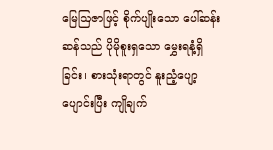မြေဩဇာဖြင့် စိုက်ပျိုးသော ပေါ်ဆန်းဆန်သည် ပိုမိုစူးရှသော မွှေးရနံ့ရှိခြင်း၊ စားသုံးရာတွင် နူးညံ့ပျော့ပျောင်းပြီး ကျိုချက်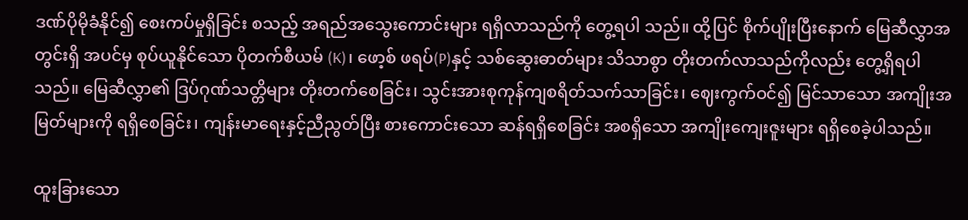ဒဏ်ပိုမိုခံနိုင်၍ စေးကပ်မှုရှိခြင်း စသည့် အရည်အသွေးကောင်းများ ရရှိလာသည်ကို တွေ့ရပါ သည်။ ထို့ပြင် စိုက်ပျိုးပြီးနောက် မြေဆီလွှာအတွင်းရှိ အပင်မှ စုပ်ယူနိုင်သော ပိုတက်စီယမ် (K)၊ ဖော့စ် ဖရပ်(P)နှင့် သစ်ဆွေးဓာတ်များ သိသာစွာ တိုးတက်လာသည်ကိုလည်း တွေ့ရှိရပါသည်။ မြေဆီလွှာ၏ ဒြပ်ဂုဏ်သတ္တိများ တိုးတက်စေခြင်း၊ သွင်းအားစုကုန်ကျစရိတ်သက်သာခြင်း၊ ဈေးကွက်ဝင်၍ မြင်သာသော အကျိုးအမြတ်များကို ရရှိစေခြင်း၊ ကျန်းမာရေးနှင့်ညီညွတ်ပြီး စားကောင်းသော ဆန်ရရှိစေခြင်း အစရှိသော အကျိုးကျေးဇူးများ ရရှိစေခဲ့ပါသည်။

ထူးခြားသော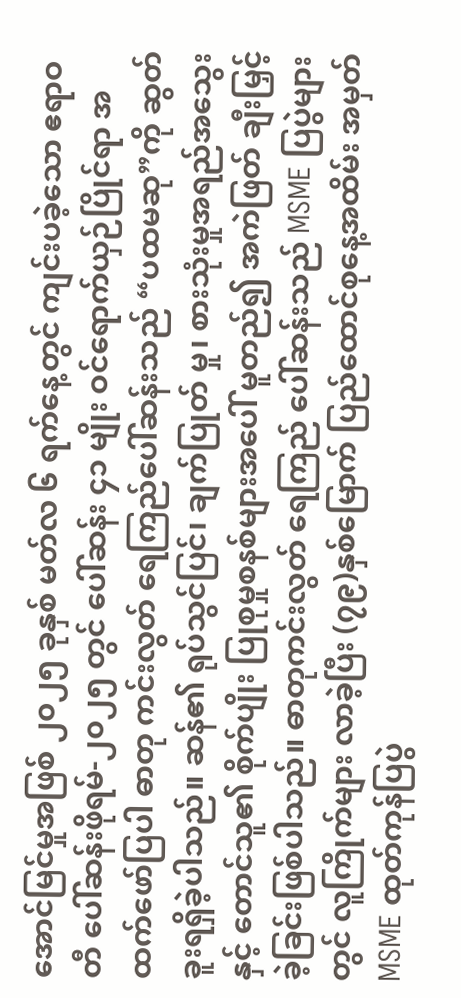အောင်မြင်မှုအဖြစ် ၂၀၂၅ ခုနှစ် မတ်လ ၆ ရက်နေ့တွင် ကျင်းပခဲ့သော ဧရာဝတီ ပေါ်ဆန်းဖိုရမ်-၂၀၂၅ တွင် ပေါ်ဆန်း ၄၁ မျိုး ဝင်ရောက်ယှဉ်ပြိုင်ရာ အထက်ဖော်ပြပါ ဓာတု ကင်းလွတ် ရေကြည်ပေါ်ဆန်းသည် “ပထမဆု”ကို ဆွတ်ခူးရရှိခဲ့ပါသည်။ ဆန်၏ ရုပ်သွင်ပြင်၊ ချက်ပြုတ် မှု၊ စားသုံးမှုအရည်အသွေးနှင့် တောင်သူ၏ စိုက်ပျိုး ပြုစုမှုစနစ်များအပေါ် မူတည်၍ အကဲဖြတ် ချီးမြှင့် ခဲ့ခြင်းဖြစ်ပါသည်။ ဓာတုကင်းလွတ် ရေကြည် ပေါ်ဆန်းသည် MSME ပြပွဲများတွင် လူကြိုက်များ လာခဲ့ပြီး (၇၉)နှစ်မြောက် ပြည်ထောင်စုနေ့အထိမ်း အမှတ် MSME ထုတ်ကုန်ပြပွဲ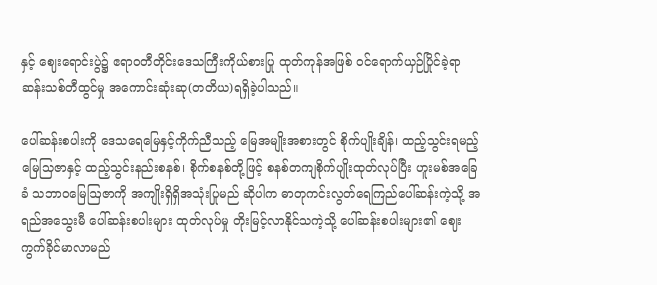နှင့် ဈေးရောင်းပွဲ၌ ဧရာဝတီတိုင်းဒေသကြီးကိုယ်စားပြု ထုတ်ကုန်အဖြစ် ဝင်ရောက်ယှဉ်ပြိုင်ခဲ့ရာ ဆန်းသစ်တီထွင်မှု အကောင်းဆုံးဆု(တတိယ)ရရှိခဲ့ပါသည်။

ပေါ်ဆန်းစပါးကို ဒေသရေမြေနှင့်ကိုက်ညီသည့် မြေအမျိုးအစားတွင် စိုက်ပျိုးချိန်၊ ထည့်သွင်းရမည့် မြေသြဇာနှင့် ထည့်သွင်းနည်းစနစ်၊ စိုက်စနစ်တို့ဖြင့် စနစ်တကျစိုက်ပျိုးထုတ်လုပ်ပြီး ဟူးမစ်အခြေခံ သဘာဝမြေဩဇာကို အကျိုးရှိရှိအသုံးပြုမည် ဆိုပါက ဓာတုကင်းလွတ်ရေကြည်ပေါ်ဆန်းကဲ့သို့ အရည်အသွေးမီ ပေါ်ဆန်းစပါးများ ထုတ်လုပ်မှု တိုးမြင့်လာနိုင်သကဲ့သို့ ပေါ်ဆန်းစပါးများ၏ ဈေးကွက်ခိုင်မာလာမည်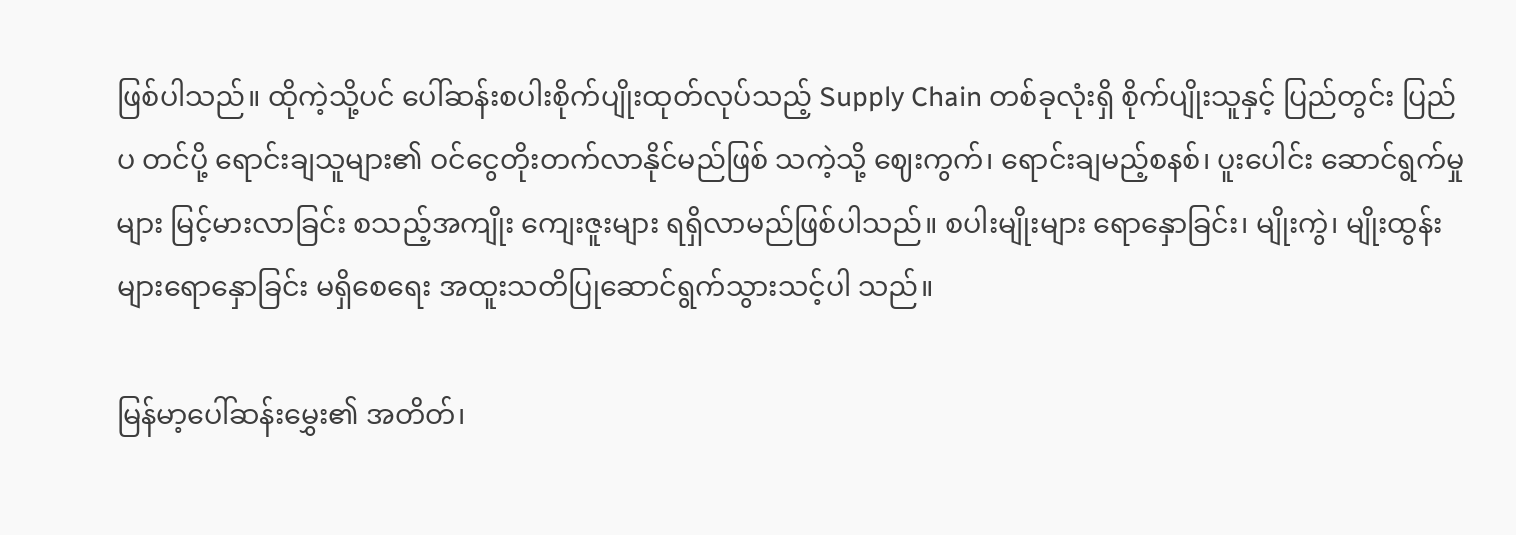ဖြစ်ပါသည်။ ထိုကဲ့သို့ပင် ပေါ်ဆန်းစပါးစိုက်ပျိုးထုတ်လုပ်သည့် Supply Chain တစ်ခုလုံးရှိ စိုက်ပျိုးသူနှင့် ပြည်တွင်း ပြည်ပ တင်ပို့ ရောင်းချသူများ၏ ဝင်ငွေတိုးတက်လာနိုင်မည်ဖြစ် သကဲ့သို့ ဈေးကွက်၊ ရောင်းချမည့်စနစ်၊ ပူးပေါင်း ဆောင်ရွက်မှုများ မြင့်မားလာခြင်း စသည့်အကျိုး ကျေးဇူးများ ရရှိလာမည်ဖြစ်ပါသည်။ စပါးမျိုးများ ရောနှောခြင်း၊ မျိုးကွဲ၊ မျိုးထွန်းများရောနှောခြင်း မရှိစေရေး အထူးသတိပြုဆောင်ရွက်သွားသင့်ပါ သည်။

မြန်မာ့ပေါ်ဆန်းမွှေး၏ အတိတ်၊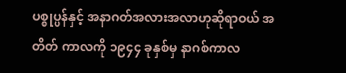ပစ္စုပ္ပန်နှင့် အနာဂတ်အလားအလာဟုဆိုရာဝယ် အတိတ် ကာလကို ၁၉၄၄ ခုနှစ်မှ နာဂစ်ကာလ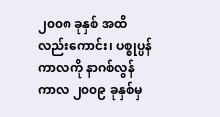၂၀၀၈ ခုနှစ် အထိ လည်းကောင်း၊ ပစ္စုပ္ပန်ကာလကို နာဂစ်လွန် ကာလ ၂၀၀၉ ခုနှစ်မှ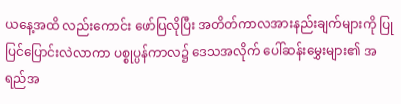ယနေ့အထိ လည်းကောင်း ဖော်ပြလိုပြီး အတိတ်ကာလအားနည်းချက်များကို ပြုပြင်ပြောင်းလဲလာကာ ပစ္စုပ္ပန်ကာလ၌ ဒေသအလိုက် ပေါ်ဆန်းမွှေးများ၏ အရည်အ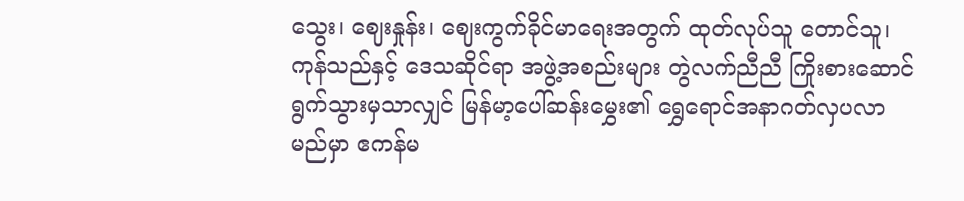သွေး၊ ဈေးနှုန်း၊ ဈေးကွက်ခိုင်မာရေးအတွက် ထုတ်လုပ်သူ တောင်သူ၊ ကုန်သည်နှင့် ဒေသဆိုင်ရာ အဖွဲ့အစည်းများ တွဲလက်ညီညီ ကြိုးစားဆောင်ရွက်သွားမှသာလျှင် မြန်မာ့ပေါ်ဆန်းမွှေး၏ ရွှေရောင်အနာဂတ်လှပလာ မည်မှာ ဧကန်မ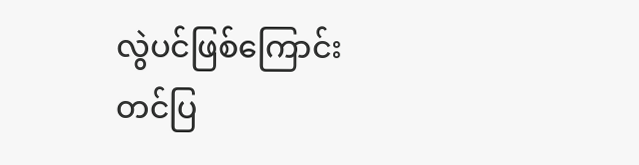လွဲပင်ဖြစ်ကြောင်း တင်ပြ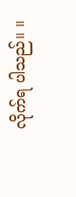လိုက်ရ ပါသည်။ ။